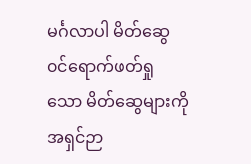မင်္ဂလာပါ မိတ်ဆွေ ၀င်ရောက်ဖတ်ရှုသော မိတ်ဆွေများကို အရှင်ဉာ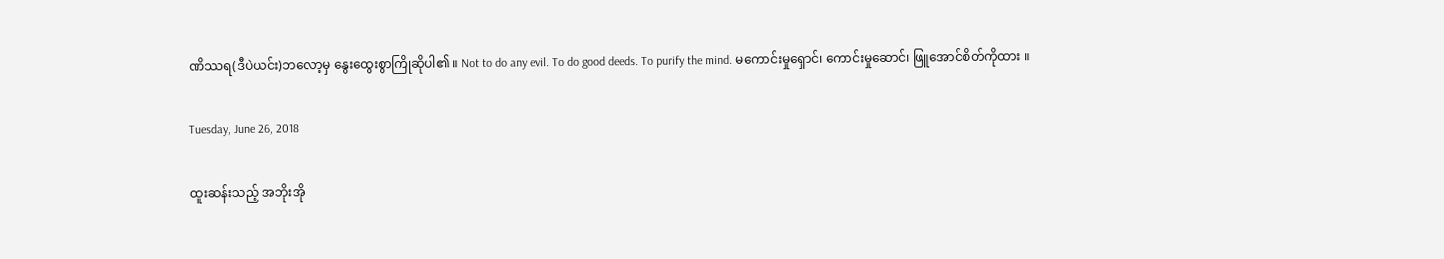ဏိဿရ(ဒီပဲယင်း)ဘလော့မှ နွေးထွေးစွာကြိုဆိုပါ၏ ။ Not to do any evil. To do good deeds. To purify the mind. မကောင်းမှုရှောင်၊ ကောင်းမှုဆောင်၊ ဖြူအောင်စိတ်ကိုထား ။

Tuesday, June 26, 2018

ထူးဆန်းသည့် အဘိုးအို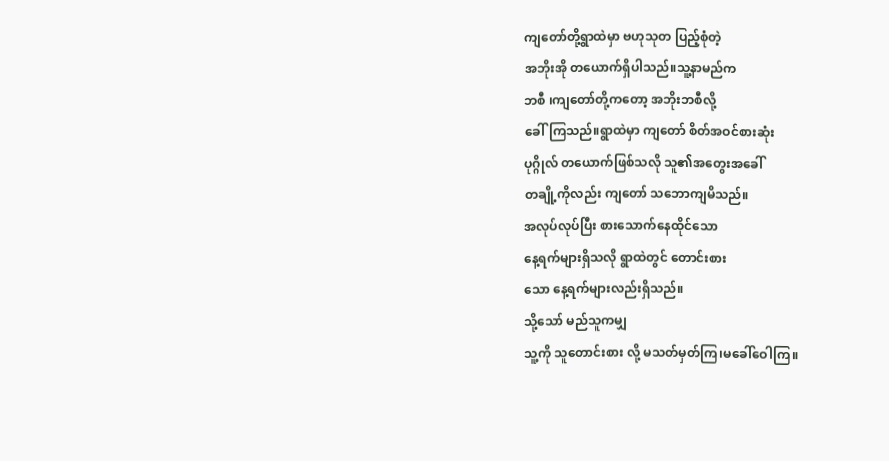ကျတော်တို့ရွာထဲမှာ ဗဟုသုတ ပြည့်စုံတဲ့
အဘိုးအို တယောက်ရှိပါသည်။သူ့နာမည်က
ဘစီ ၊ကျတော်တို့ကတော့ အဘိုးဘစီလို့
ခေါ်ကြသည်။ရွာထဲမှာ ကျတော် စိတ်အဝင်စားဆုံး
ပုဂ္ဂိုလ် တယောက်ဖြစ်သလို သူ၏အတွေးအခေါ်
တချို့ကိုလည်း ကျတော် သဘောကျမိသည်။
အလုပ်လုပ်ပြီး စားသောက်နေထိုင်သော
နေ့ရက်များရှိသလို ရွာထဲတွင် တောင်းစား
သော နေ့ရက်များလည်းရှိသည်။
သို့သော် မည်သူကမျှ
သူ့ကို သူတောင်းစား လို့ မသတ်မှတ်ကြ၊မခေါ်ဝေါကြ။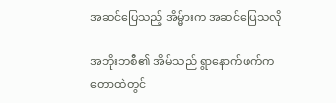အဆင်ပြေသည့် အိမ္မ်ားက အဆင်ပြေသလို

အဘိုးဘစီ၏ အိမ်သည် ရွာနောက်ဖက်က
တောထဲတွင်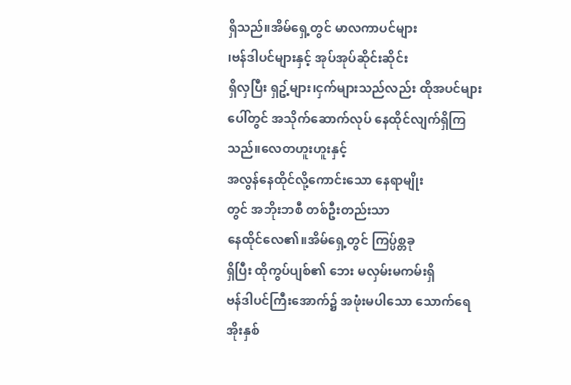ရှိသည်။အိမ်ရှေ့တွင် မာလကာပင်များ
၊ဗန်ဒါပင်များနှင့် အုပ်အုပ်ဆိုင်းဆိုင်း
ရှိလှပြီး ရှဥ့်များ၊ငှက်များသည်လည်း ထိုအပင်များ
ပေါ်တွင် အသိုက်ဆောက်လုပ် နေထိုင်လျက်ရှိကြသည်။လေတဟူးဟူးနှင့်
အလွန်နေထိုင်လို့ကောင်းသော နေရာမျိုး
တွင် အဘိုးဘစီ တစ်ဦးတည်းသာ
နေထိုင်လေ၏။အိမ်ရှေ့တွင် ကြပ္ပ်စ္တခု
ရှိပြီး ထိုကွပ်ပျစ်၏ ဘေး မလှမ်းမကမ်းရှိ
ဗန်ဒါပင်ကြီးအောက်၌ အဖုံးမပါသော သောက်ရေအိုးနှစ်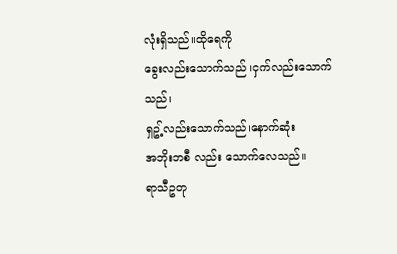လုံးရှိသည်။ထိုရေကို
ခွေးလည်းသောက်သည် ၊ငှက်လည်းသောက်သည်၊
ရှဥ့်လည်းသောက်သည်၊နောက်ဆုံး
အဘိုးဘစီ လည်း သောက်လေသည်။
ရာသီဥတု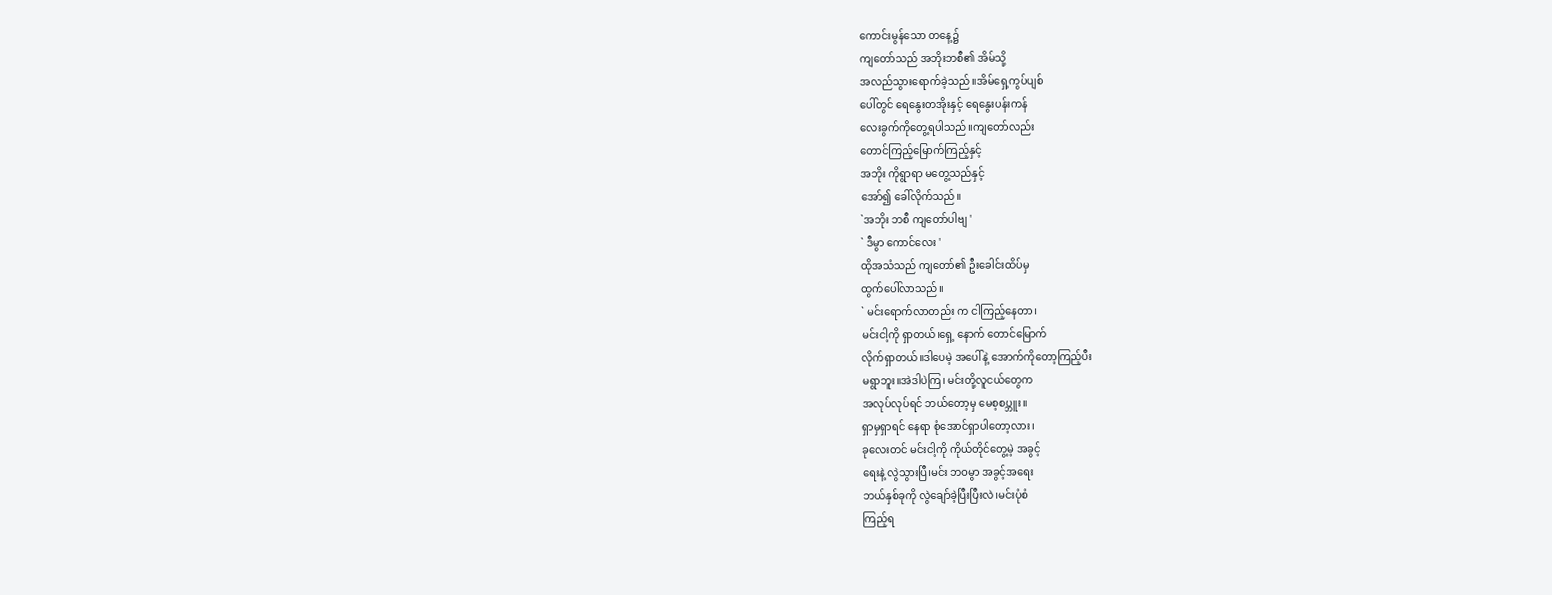ကောင်းမွန်သော တနေ့၌
ကျတော်သည် အဘိုးဘစီ၏ အိမ်သို့
အလည်သွားရောက်ခဲ့သည်။အိမ်ရှေ့ကွပ်ပျစ်
ပေါ်တွင် ရေနွေးတအိုးနှင့် ရေနွေးပန်းကန်
လေးခွက်ကိုတွေ့ရပါသည်။ကျတော်လည်း
တောင်ကြည့်မြောက်ကြည့်နှင့်
အဘိုး ကိုရွာရာ မတွေ့သည်နှင့်
အော်၍ ခေါ်လိုက်သည်။
`အဘိုး ဘစီ ကျတော်ပါဗျ '
` ဒီမွာ ကောင်လေး '
ထိုအသံသည် ကျတော်၏ ဦးခေါင်းထိပ်မှ
ထွက်ပေါ်လာသည်။
` မင်းရောက်လာတည်း က ငါကြည့်နေတာ၊
မင်းငါ့ကို ရှာတယ်၊ရှေ့ နောက် တောင်မြောက်
လိုက်ရှာတယ်။ဒါပေမဲ့ အပေါ်နဲ့ အောက်ကိုတော့ကြည့်ပီး
မရွာဘူး။အဲဒါပဲကြ၊ မင်းတို့လူငယ်တွေက
အလုပ်လုပ်ရင် ဘယ်တော့မှ မေစ့စပ္ဘူး။
ရှာမှရှာရင် နေရာ စုံအောင်ရှာပါတော့လား၊
ခုလေးတင် မင်းငါ့ကို ကိုယ်တိုင်တွေ့မဲ့ အခွင့်
ရေးနဲ့ လွဲသွားပြီ၊မင်း ဘဝမွာ အခွင့်အရေး
ဘယ်နှစ်ခုကို လွဲချော်ခဲ့ပြီးပြီးလဲ၊မင်းပုံစံ
ကြည့်ရ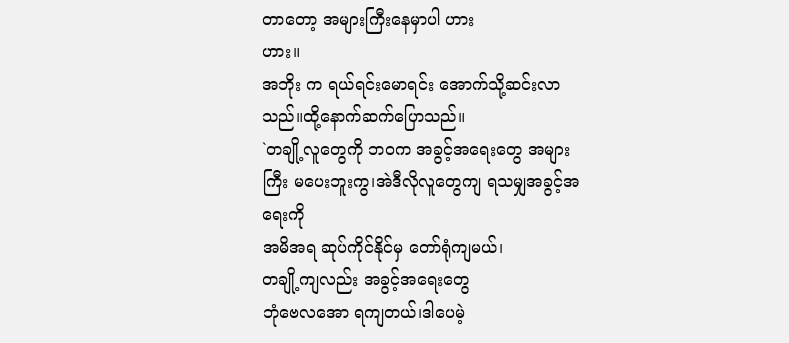တာတော့ အများကြီးနေမှာပါ ဟား
ဟား။
အဘိုး က ရယ်ရင်းမောရင်း အောက်သို့ဆင်းလာ
သည်။ထို့နောက်ဆက်ပြောသည်။
`တချို့လူတွေကို ဘဝက အခွင့်အရေးတွေ အများကြီး မပေးဘူးကွ၊အဲဒီလိုလူတွေကျ ရသမျှအခွင့်အရေးကို
အမိအရ ဆုပ်ကိုင်နိုင်မှ တော်ရုံကျမယ်၊
တချို့ကျလည်း အခွင့်အရေးတွေ
ဘုံဗေလအော ရကျတယ်၊ဒါပေမဲ့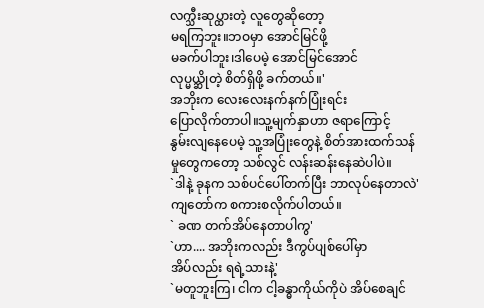လက္သီးဆုပ္ထားတဲ့ လူတွေဆိုတော့
မရကြဘူး။ဘဝမှာ အောင်မြင်ဖို့
မခက်ပါဘူး၊ဒါပေမဲ့ အောင်မြင်အောင်
လုပ္မယ္ဆိုတဲ့ စိတ်ရှိဖို့ ခက်တယ်။'
အဘိုးက လေးလေးနက်နက်ပြုံးရင်း
ပြောလိုက်တာပါ။သူ့မျက်နှာဟာ ဇရာကြောင့်
နွမ်းလျနေပေမဲ့ သူ့အပြုံးတွေနဲ့ စိတ်အားထက်သန်
မှုတွေကတော့ သစ်လွင် လန်းဆန်းနေဆဲပါပဲ။
`ဒါနဲ့ ခုနက သစ်ပင်ပေါ်တက်ပြီး ဘာလုပ်နေတာလဲ'
ကျတော်က စကားစလိုက်ပါတယ်။
` ခဏ တက်အိပ်နေတာပါကွ'
`ဟာ.... အဘိုးကလည်း ဒီကွပ်ပျစ်ပေါ်မှာ
အိပ်လည်း ရရဲ့သားနဲ့'
`မတူဘူးကြ၊ ငါက ငါ့ခန္ဓာကိုယ်ကိုပဲ အိပ်စေချင်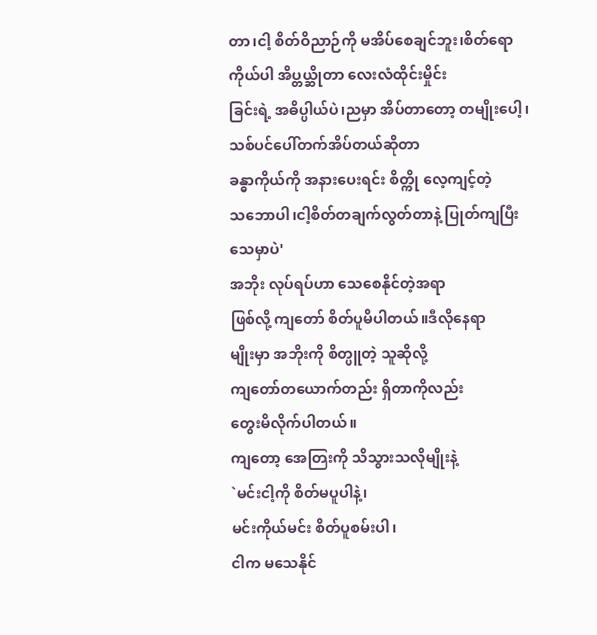တာ၊ငါ့ စိတ်ဝိညာဉ်ကို မအိပ်စေချင်ဘူး၊စိတ်ရော
ကိုယ်ပါ အိပ္တယ္ဆိုတာ လေးလံထိုင်းမှိုင်း
ခြင်းရဲ့ အဓိပ္ပါယ်ပဲ၊ညမှာ အိပ်တာတော့ တမျိုးပေါ့၊
သစ်ပင်ပေါ်တက်အိပ်တယ်ဆိုတာ
ခန္ဓာကိုယ်ကို အနားပေးရင်း စိတ္ကို လေ့ကျင့်တဲ့
သဘောပါ၊ငါ့စိတ်တချက်လွတ်တာနဲ့ ပြုတ်ကျပြီး
သေမှာပဲ'
အဘိုး လုပ်ရပ်ဟာ သေစေနိုင်တဲ့အရာ
ဖြစ်လို့ ကျတော် စိတ်ပူမိပါတယ်။ဒီလိုနေရာ
မျိုးမှာ အဘိုးကို စိတ္ပူတဲ့ သူဆိုလို့
ကျတော်တယောက်တည်း ရှိတာကိုလည်း
တွေးမိလိုက်ပါတယ်။
ကျတော့ အေတြးကို သိသွားသလိုမျိုးနဲ့
`မင်းငါ့ကို စိတ်မပူပါနဲ့၊
မင်းကိုယ်မင်း စိတ်ပူစမ်းပါ၊
ငါက မသေနိုင်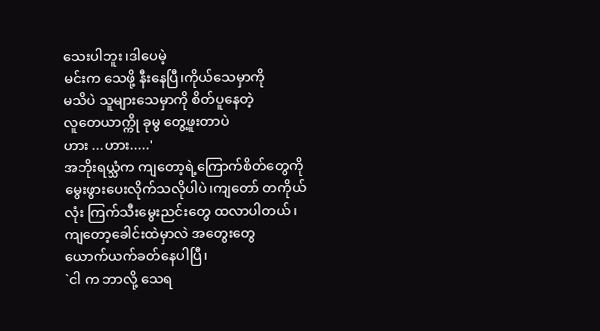သေးပါဘူး၊ဒါပေမဲ့
မင်းက သေဖို့ နီးနေပြီ၊ကိုယ်သေမှာကို
မသိပဲ သူများသေမှာကို စိတ်ပူနေတဲ့
လူတေယာက္ကို ခုမွ တွေ့ဖူးတာပဲ
ဟား ...ဟား.....'
အဘိုးရယ္သံက ကျတော့ရဲ့ကြောက်စိတ်တွေကို
မွေးဖွားပေးလိုက်သလိုပါပဲ၊ကျတော် တကိုယ်
လုံး ကြက်သီးမွေးညင်းတွေ ထလာပါတယ်၊
ကျတော့ခေါင်းထဲမှာလဲ အတွေးတွေ
ယောက်ယက်ခတ်နေပါပြီ၊
`ငါ က ဘာလို့ သေရ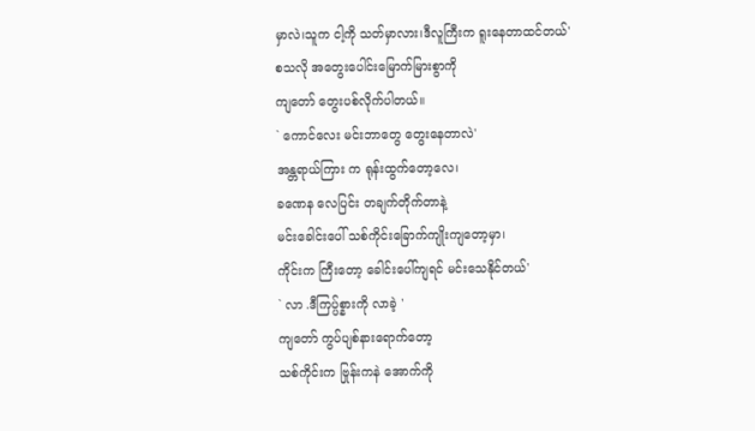မှာလဲ၊သူက ငါ့ကို သတ်မှာလား၊ဒီလူကြီးက ရူးနေတာထင်တယ်'
စသလို အတွေးပေါင်းမြောက်မြားစွာကို
ကျတော် တွေးပစ်လိုက်ပါတယ်။
` ကောင်လေး မင်းဘာတွေ တွေးနေတာလဲ'
အန္တရာယ်ကြား က ရုန်းထွက်တော့လေ၊
ခဏေန လေပြင်း တချက်တိုက်တာနဲ့
မင်းခေါင်းပေါ် သစ်ကိုင်းခြောက်ကျိုးကျတော့မှာ၊
ကိုင်းက ကြီးတော့ ခေါင်းပေါ်ကျရင် မင်းသေနိုင်တယ်'
` လာ .ဒီကြပ္ပ်စ္နားကို လာခဲ့ '
ကျတော် ကွပ်ပျစ်နားရောက်တော့
သစ်ကိုင်းက ဗြုန်းကနဲ အောက်ကို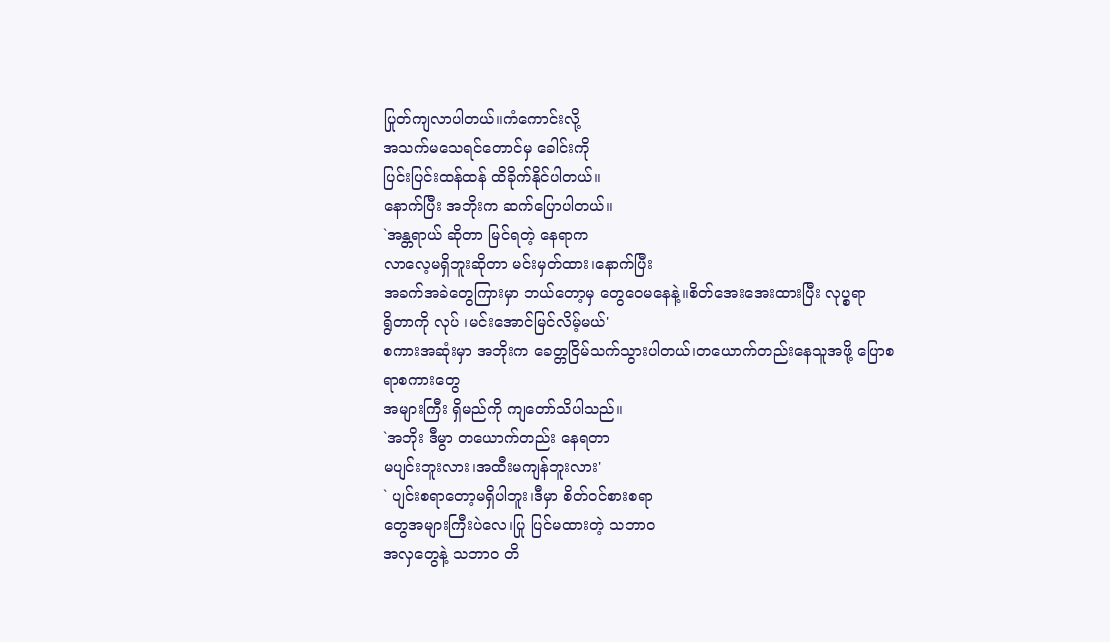ပြုတ်ကျလာပါတယ်။ကံကောင်းလို့
အသက်မသေရင်တောင်မှ ခေါင်းကို
ပြင်းပြင်းထန်ထန် ထိခိုက်နိုင်ပါတယ်။
နောက်ပြီး အဘိုးက ဆက်ပြောပါတယ်။
`အန္တရာယ် ဆိုတာ မြင်ရတဲ့ နေရာက
လာလေ့မရှိဘူးဆိုတာ မင်းမှတ်ထား၊နောက်ပြီး
အခက်အခဲတွေကြားမှာ ဘယ်တော့မှ တွေဝေမနေနဲ့။စိတ်အေးအေးထားပြီး လုပ္စရာ
ရွိတာကို လုပ် ၊မင်းအောင်မြင်လိမ့်မယ်'
စကားအဆုံးမှာ အဘိုးက ခေတ္တငြိမ်သက်သွားပါတယ်၊တယောက်တည်းနေသူအဖို့ ပြောစရာစကားတွေ
အများကြီး ရှိမည်ကို ကျတော်သိပါသည်။
`အဘိုး ဒီမွာ တယောက်တည်း နေရတာ
မပျင်းဘူးလား၊အထီးမကျန်ဘူးလား'
` ပျင်းစရာတော့မရှိပါဘူး၊ဒီမှာ စိတ်ဝင်စားစရာ
တွေအများကြီးပဲလေ၊ပြု ပြင်မထားတဲ့ သဘာဝ
အလှတွေနဲ့ သဘာဝ တိ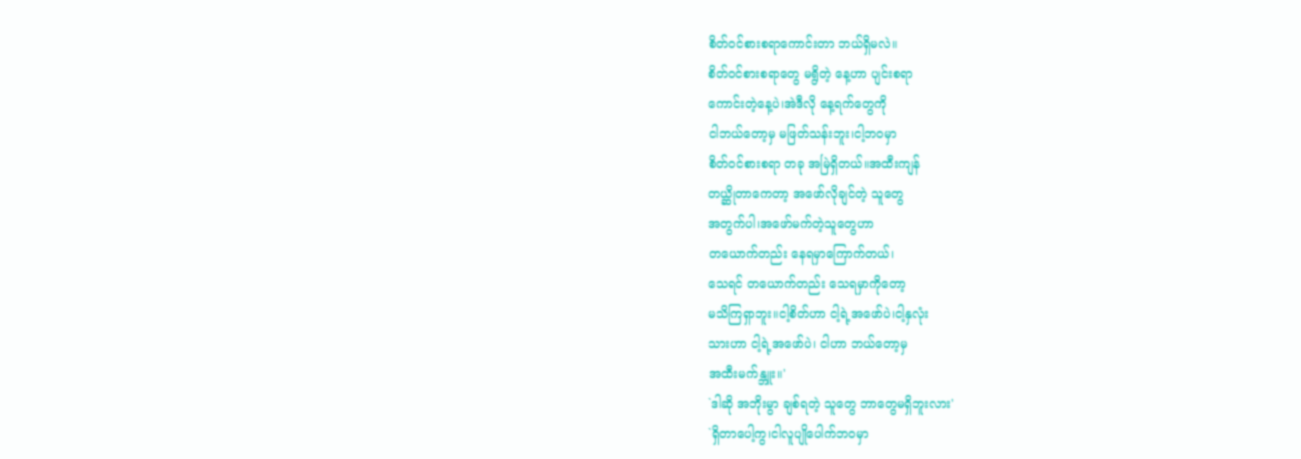စိတ်ဝင်စားစရာကောင်းတာ ဘယ်ရှိမလဲ။
စိတ်ဝင်စားစရာတွေ မရွိတဲ့ နေ့ဟာ ပျင်းစရာ
ကောင်းတဲ့နေ့ပဲ၊အဲဒီလို နေ့ရက်တွေကို
ငါဘယ်တော့မှ မဖြတ်သန်းဘူး၊ငါ့ဘဝမှာ
စိတ်ဝင်စားစရာ တခု အမြဲရှိတယ်။အထီးကျန်
တယ္ဆိုတာကေတာ့ အဖော်လိုချင်တဲ့ သူတွေ
အတွက်ပါ၊အဖော်မက်တဲ့သူတွေဟာ
တယောက်တည်း နေရမှာကြောက်တယ်၊
သေရင် တယောက်တည်း သေရမှာကိုတော့
မသိကြရှာဘူး။ငါ့စိတ်ဟာ ငါ့ရဲ့အဖော်ပဲ၊ငါ့နှလုံး
သားဟာ ငါ့ရဲ့အဖော်ပဲ၊ ငါဟာ ဘယ်တော့မှ
အထီးမက်န္ဘူး။'
`ဒါဆို အဘိုးမွာ ချစ်ရတဲ့ သူတွေ ဘာတွေမရှိဘူးလား'
`ရှိတာပေါ့ကွ၊ငါလူပျိုပေါက်ဘဝမှာ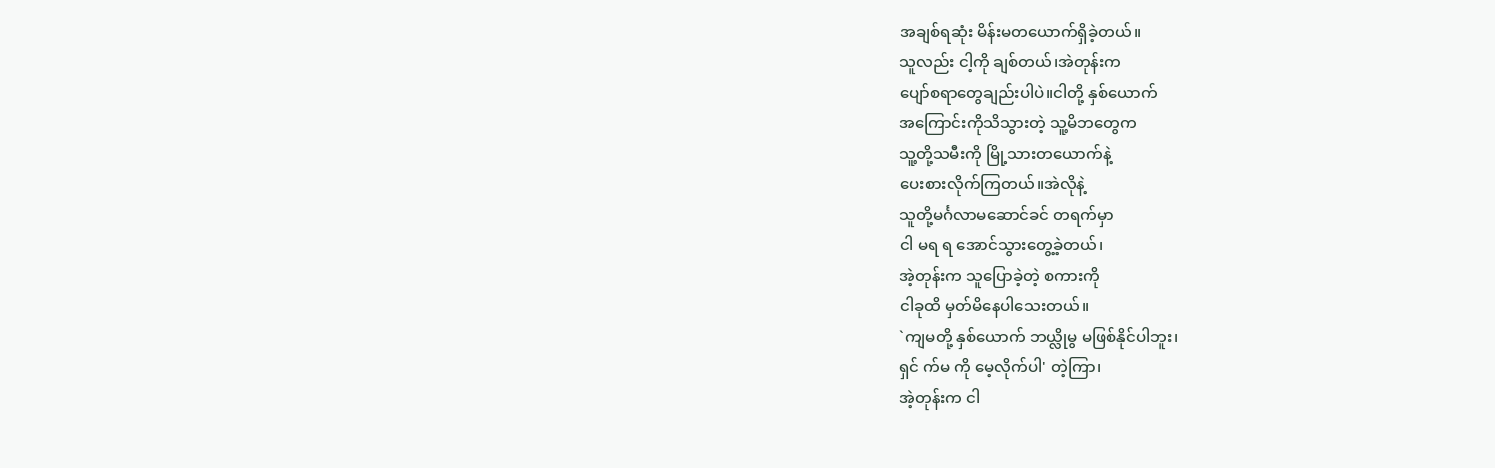အချစ်ရဆုံး မိန်းမတယောက်ရှိခဲ့တယ်။
သူလည်း ငါ့ကို ချစ်တယ်၊အဲတုန်းက
ပျော်စရာတွေချည်းပါပဲ။ငါတို့ နှစ်ယောက်
အကြောင်းကိုသိသွားတဲ့ သူ့မိဘတွေက
သူ့တို့သမီးကို မြို့သားတယောက်နဲ့
ပေးစားလိုက်ကြတယ်။အဲလိုနဲ့
သူတို့မင်္ဂလာမဆောင်ခင် တရက်မှာ
ငါ မရ ရ အောင်သွားတွေ့ခဲ့တယ်၊
အဲ့တုန်းက သူပြောခဲ့တဲ့ စကားကို
ငါခုထိ မှတ်မိနေပါသေးတယ်။
`ကျမတို့ နှစ်ယောက် ဘယ္လိုမွ မဖြစ်နိုင်ပါဘူး၊
ရှင် က်မ ကို မေ့လိုက်ပါ' တဲ့ကြာ၊
အဲ့တုန်းက ငါ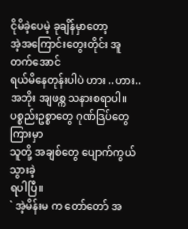ငိုမိခဲ့ပေမဲ့ ခုချိန်မှာတော့
အဲ့အကြောင်းတွေးတိုင်း အူတက်အောင်
ရယ်မိနေတုန်းပါပဲ ဟား ..ဟား..
အဘိုး အျဖစ္က သနားစရာပါ။
ပစ္စည်းဥစ္စာတွေ ဂုဏ်ဒြပ်တွေကြားမှာ
သူတို့ အချစ်တွေ ပျောက်ကွယ်သွားခဲ့
ရပါပြီ။
` အဲ့မိန်းမ က တော်တော် အ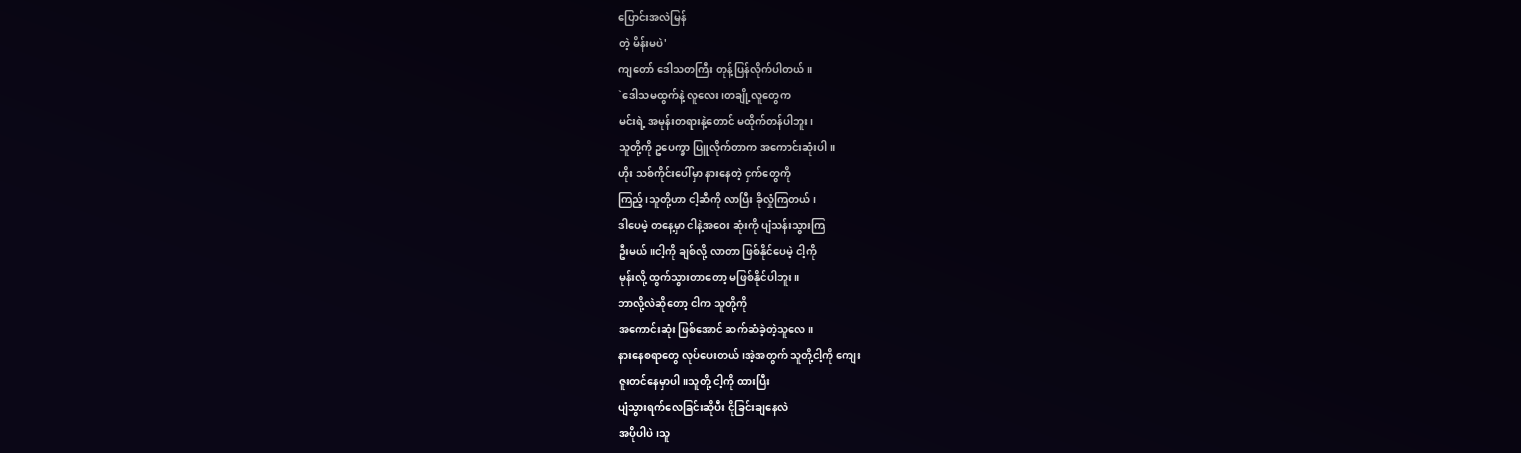ပြောင်းအလဲမြန်
တဲ့ မိန်းမပဲ'
ကျတော် ဒေါသတကြီး တုန့်ပြန်လိုက်ပါတယ်။
`ဒေါသမထွက်နဲ့ လူလေး၊တချို့လူတွေက
မင်းရဲ့ အမုန်းတရားနဲ့တောင် မထိုက်တန်ပါဘူး၊
သူတို့ကို ဥပေက္ခာ ပြူလိုက်တာက အကောင်းဆုံးပါ။
ဟိုး သစ်ကိုင်းပေါ်မှာ နားနေတဲ့ ငှက်တွေကို
ကြည့်၊သူတို့ဟာ ငါ့ဆီကို လာပြီး ခိုလှုံကြတယ်၊
ဒါပေမဲ့ တနေ့မှာ ငါနဲ့အဝေး ဆုံးကို ပျံသန်းသွားကြ
ဦးမယ်။ငါ့ကို ချစ်လို့ လာတာ ဖြစ်နိုင်ပေမဲ့ ငါ့ကို
မုန်းလို့ ထွက်သွားတာတော့ မဖြစ်နိုင်ပါဘူး။
ဘာလို့လဲဆိုတော့ ငါက သူတို့ကို
အကောင်းဆုံး ဖြစ်အောင် ဆက်ဆံခဲ့တဲ့သူလေ။
နားနေစရာတွေ လုပ်ပေးတယ်၊အဲ့အတွက် သူတို့ငါ့ကို ကျေး
ဇူးတင်နေမှာပါ။သူတို့ ငါ့ကို ထားပြီး
ပျံသွားရက်လေခြင်းဆိုပီး ငိုခြင်းချနေလဲ
အပိုပါပဲ၊သူ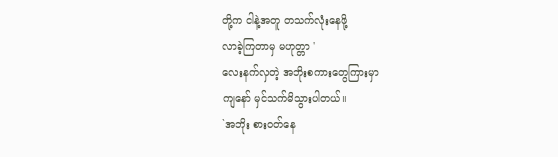တို့က ငါနဲ့အတူ တသက်လုံးနေဖို့
လာခဲ့ကြတာမှ မဟုတ္တာ '
လေးနက်လှတဲ့ အဘိုးစကားတွေကြားမှာ
ကျနော် မှင်သက်မိသွားပါတယ်။
`အဘိုး စားဝတ်နေ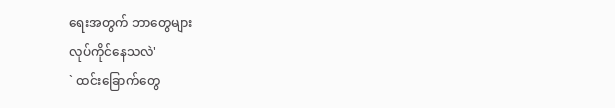ရေးအတွက် ဘာတွေများ
လုပ်ကိုင်နေသလဲ'
` ထင်းခြောက်တွေ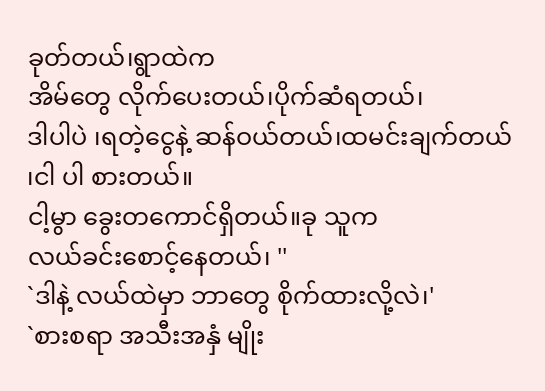ခုတ်တယ်၊ရွာထဲက
အိမ်တွေ လိုက်ပေးတယ်၊ပိုက်ဆံရတယ်၊
ဒါပါပဲ ၊ရတဲ့ငွေနဲ့ ဆန်ဝယ်တယ်၊ထမင်းချက်တယ်
၊ငါ ပါ စားတယ်။
ငါ့မွာ ခွေးတကောင်ရှိတယ်။ခု သူက
လယ်ခင်းစောင့်နေတယ်၊ ''
`ဒါနဲ့ လယ်ထဲမှာ ဘာတွေ စိုက်ထားလို့လဲ၊'
`စားစရာ အသီးအနှံ မျိုး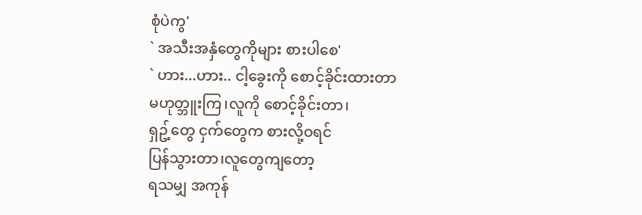စုံပဲကွ'
` အသီးအနှံတွေကိုများ စားပါစေ'
` ဟား...ဟား.. ငါ့ခွေးကို စောင့်ခိုင်းထားတာ
မဟုတ္ဘူးကြ၊လူကို စောင့်ခိုင်းတာ၊
ရှဥ့်တွေ ငှက်တွေက စားလို့ဝရင်
ပြန်သွားတာ၊လူတွေကျတော့
ရသမျှ အကုန်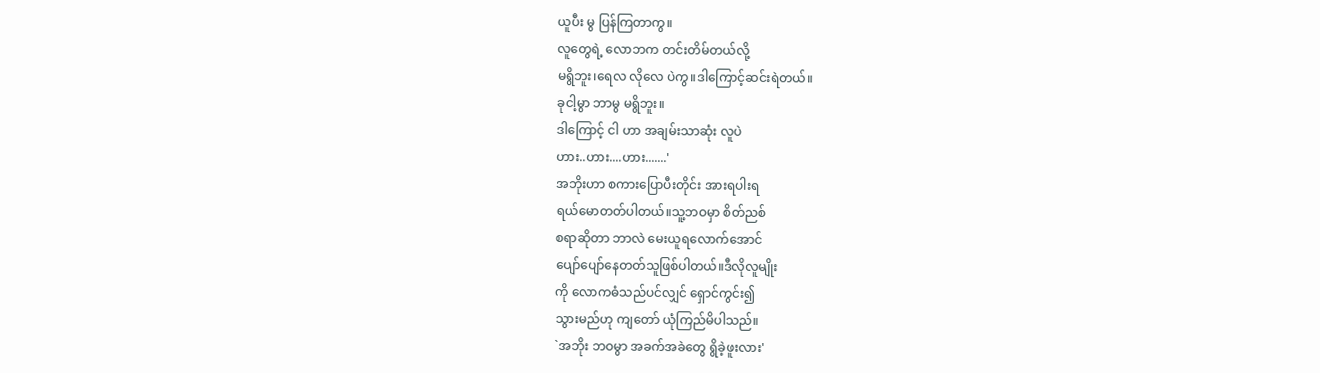ယူပီး မွ ပြန်ကြတာကွ။
လူတွေရဲ့ လောဘက တင်းတိမ်တယ်လို့
မရွိဘူး၊ရေလ လိုလေ ပဲကွ။ဒါကြောင့်ဆင်းရဲတယ်။
ခုငါ့မွာ ဘာမွ မရွိဘူး။
ဒါကြောင့် ငါ ဟာ အချမ်းသာဆုံး လူပဲ
ဟား..ဟား....ဟား.......'
အဘိုးဟာ စကားပြောပီးတိုင်း အားရပါးရ
ရယ်မောတတ်ပါတယ်။သူ့ဘဝမှာ စိတ်ညစ်
စရာဆိုတာ ဘာလဲ မေးယူရလောက်အောင်
ပျော်ပျော်နေတတ်သူဖြစ်ပါတယ်။ဒီလိုလူမျိုး
ကို လောကဓံသည်ပင်လျှင် ရှောင်ကွင်း၍
သွားမည်ဟု ကျတော် ယုံကြည်မိပါသည်။
`အဘိုး ဘဝမွာ အခက်အခဲတွေ ရွိခဲ့ဖူးလား'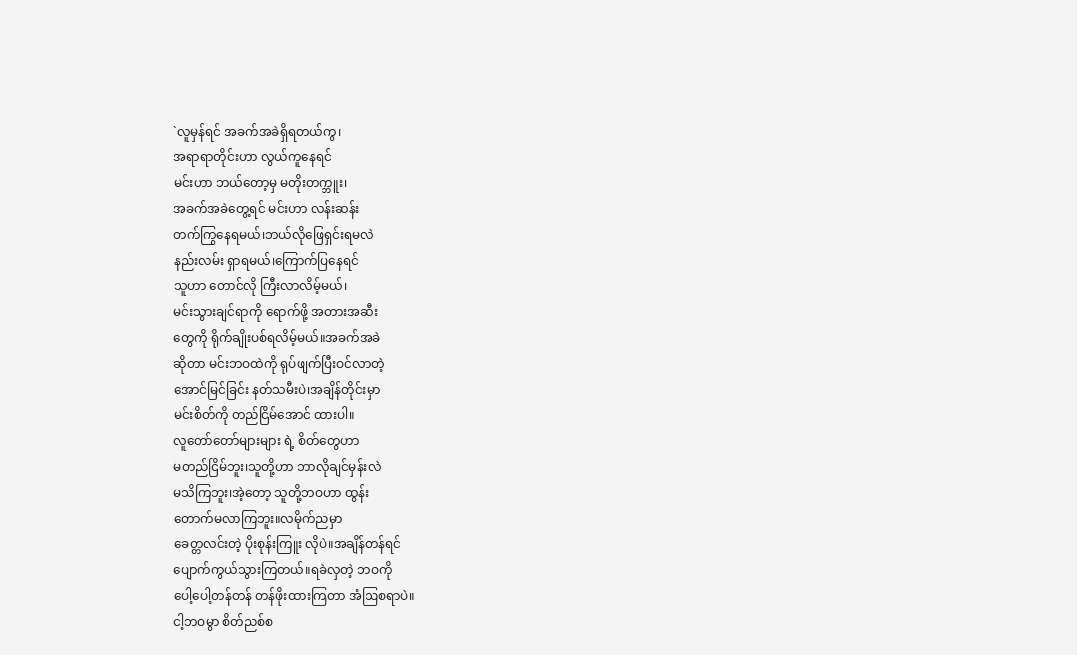`လူမှန်ရင် အခက်အခဲရှိရတယ်ကွ၊
အရာရာတိုင်းဟာ လွယ်ကူနေရင်
မင်းဟာ ဘယ်တော့မှ မတိုးတက္ဘူး၊
အခက်အခဲတွေ့ရင် မင်းဟာ လန်းဆန်း
တက်ကြွနေရမယ်၊ဘယ်လိုဖြေရှင်းရမလဲ
နည်းလမ်း ရှာရမယ်၊ကြောက်ပြနေရင်
သူဟာ တောင်လို ကြီးလာလိမ့်မယ်၊
မင်းသွားချင်ရာကို ရောက်ဖို့ အတားအဆီး
တွေကို ရိုက်ချိုးပစ်ရလိမ့်မယ်။အခက်အခဲ
ဆိုတာ မင်းဘဝထဲကို ရုပ်ဖျက်ပြီးဝင်လာတဲ့
အောင်မြင်ခြင်း နတ်သမီးပဲ၊အချိန်တိုင်းမှာ
မင်းစိတ်ကို တည်ငြိမ်အောင် ထားပါ။
လူတော်တော်များများ ရဲ့ စိတ်တွေဟာ
မတည်ငြိမ်ဘူး၊သူတို့ဟာ ဘာလိုချင်မှန်းလဲ
မသိကြဘူး၊အဲ့တော့ သူတို့ဘဝဟာ ထွန်း
တောက်မလာကြဘူး။လမိုက်ညမှာ
ခေတ္တလင်းတဲ့ ပိုးစုန်းကြူး လိုပဲ။အချိန်တန်ရင်
ပျောက်ကွယ်သွားကြတယ်။ရခဲလှတဲ့ ဘဝကို
ပေါ့ပေါ့တန်တန် တန်ဖိုးထားကြတာ အံဩစရာပဲ။
ငါ့ဘဝမွာ စိတ်ညစ်စ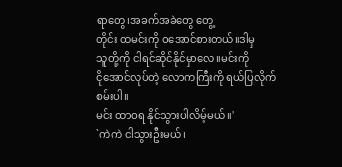ရာတွေ၊အခက်အခဲတွေ တွေ့
တိုင်း ထမင်းကို ဝအောင်စားတယ်။ဒါမှ
သူတို့ကို ငါရင်ဆိုင်နိုင်မှာလေ။မင်းကို
ငိုအောင်လုပ်တဲ့ လောကကြီးကို ရယ်ပြလိုက်စမ်းပါ။
မင်း ထာဝရ နိုင်သွားပါလိမ့်မယ်။'
`ကဲကဲ ငါသွားဦးမယ်၊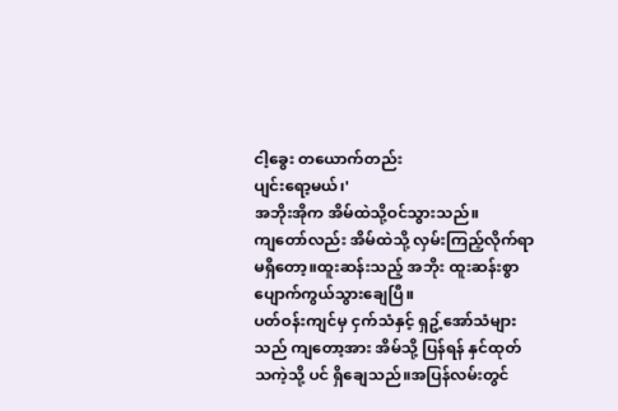ငါ့ခွေး တယောက်တည်း
ပျင်းရော့မယ်၊'
အဘိုးအိုက အိမ်ထဲသို့ဝင်သွားသည်။
ကျတော်လည်း အိမ်ထဲသို့ လှမ်းကြည့်လိုက်ရာ
မရှိတော့။ထူးဆန်းသည့် အဘိုး ထူးဆန်းစွာ
ပျောက်ကွယ်သွားချေပြီ။
ပတ်ဝန်းကျင်မှ ငှက်သံနှင့် ရှဥ့်အော်သံများ
သည် ကျတော့အား အိမ်သို့ ပြန်ရန် နှင်ထုတ်
သကဲ့သို့ ပင် ရှိချေသည်။အပြန်လမ်းတွင်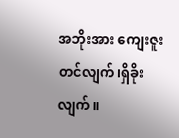အဘိုးအား ကျေးဇူးတင်လျက်၊ရှိခိုးလျက်။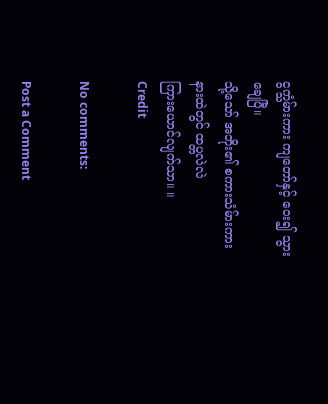ငွက္သံမ်ားကား ကျတော်နှင့် ဝေး၍ သွားချေပြီ။
သို့သော် အဘိုး၏ စကားသံမ်ားကား
နားထဲတွင် ထပ္တလဲလဲ
ကြားယောင်လျက်သာ။ ။
Credit

No comments:

Post a Comment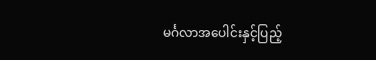မင်္ဂလာအပေါင်းနှင့်ပြည့်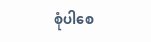စုံပါစေ